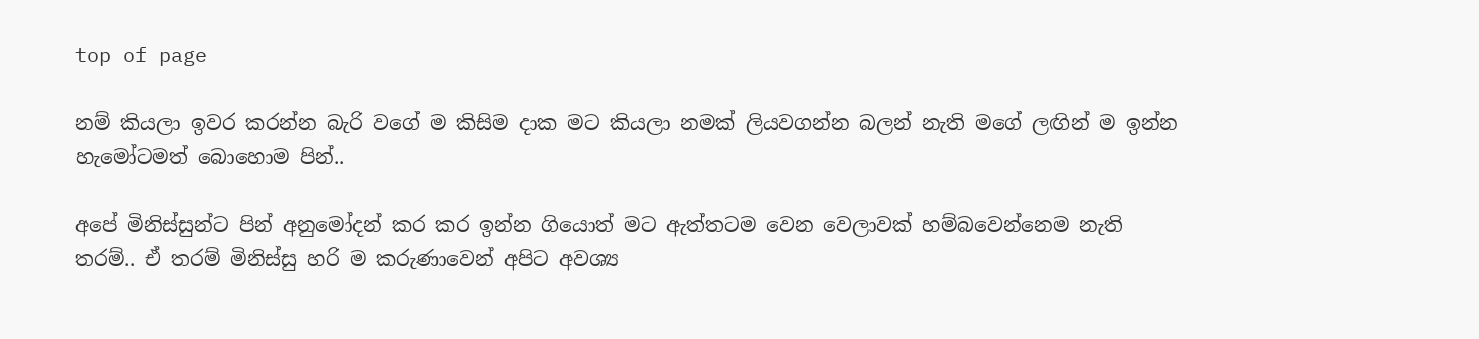top of page

නම් කියලා ඉවර කරන්න බැරි වගේ ම කිසිම දාක මට කියලා නමක් ලියවගන්න බලන් නැති මගේ ලඟින් ම ඉන්න හැමෝටමත් බොහොම පින්..

අපේ මිනිස්සුන්ට පින් අනුමෝදන් කර කර ඉන්න ගියොත් මට ඇත්තටම වෙන වෙලාවක් හම්බවෙන්නෙම නැති තරම්.. ඒ තරම් මිනිස්සු හරි ම කරුණාවෙන් අපිට අවශ්‍ය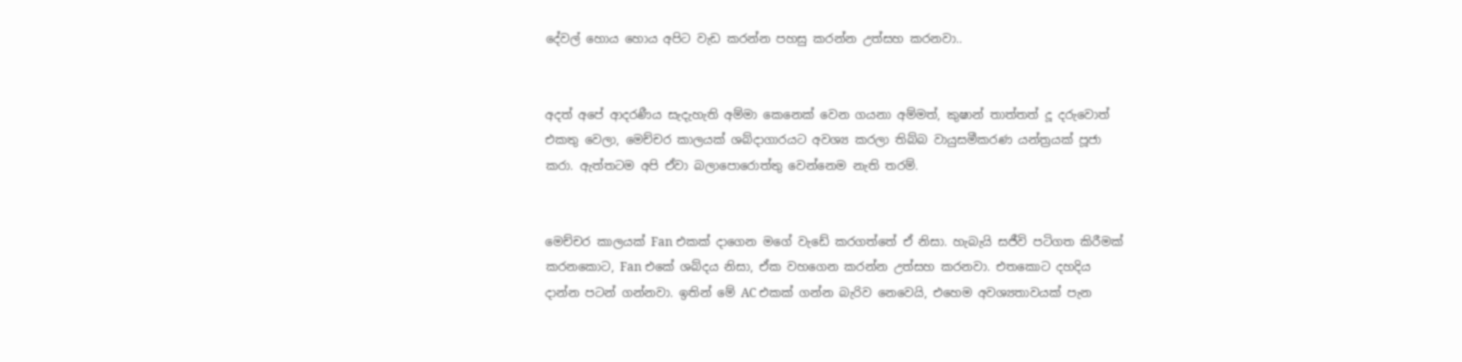දේවල් හොය හොය අපිට වැඩ කරන්න පහසු කරන්න උත්සහ කරනවා..


අදත් අපේ ආදරණීය සැදැහැති අම්මා කෙනෙක් වෙන ගයනා අම්මත්, කුෂාන් තාත්තත් දූ දරුවොත් එකතු වෙලා, මෙච්චර කාලයක් ශබ්දාගාරයට අවශ්‍ය කරලා තිබ්බ වායුසමීකරණ යන්ත්‍රයක් පූජා කරා. ඇත්තටම අපි ඒවා බලාපොරොත්තු වෙන්නෙම නැති තරම්.


මෙච්චර කාලයක් Fan එකක් දාගෙන මගේ වැඩේ කරගත්තේ ඒ නිසා. හැබැයි සජීවි පටිගත කිරීමක් කරනකොට, Fan එකේ ශබ්දය නිසා, ඒක වහගෙන කරන්න උත්සහ කරනවා. එතකොට දහදිය දාන්න පටන් ගන්නවා. ඉතින් මේ AC එකක් ගන්න බැරිව නෙවෙයි, එහෙම අවශ්‍යතාවයක් පැන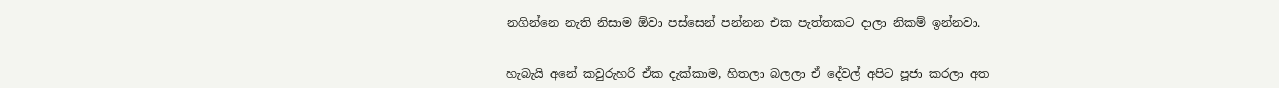නගින්නෙ නැති නිසාම ඕවා පස්සෙන් පන්නන එක පැත්තකට දාලා නිකම් ඉන්නවා.


හැබැයි අනේ කවුරුහරි ඒක දැක්කාම, හිතලා බලලා ඒ දේවල් අපිට පූජා කරලා අත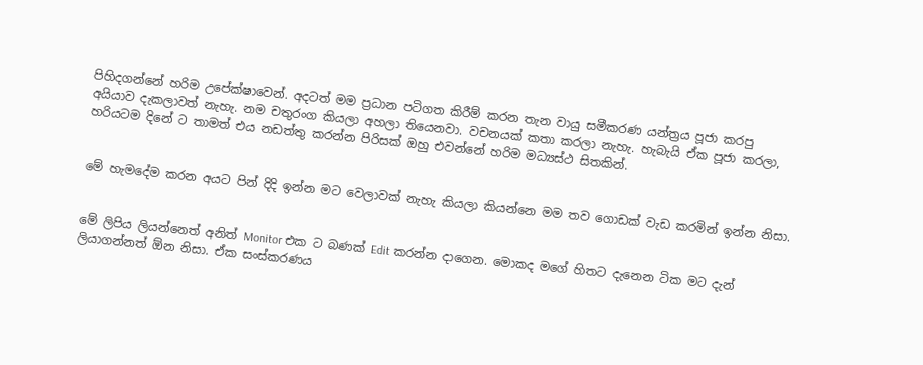පිහිදගන්නේ හරිම උපේක්ෂාවෙන්. අදටත් මම ප්‍රධාන පටිගත කිරීම් කරන තැන වායු සමීකරණ යන්ත්‍රය පූජා කරපු අයියාව දැකලාවත් නැහැ. නම චතුරංග කියලා අහලා තියෙනවා. වචනයක් කතා කරලා නැහැ. හැබැයි ඒක පූජා කරලා, හරියටම දිනේ ට තාමත් එය නඩත්තු කරන්න පිරිසක් ඔහු එවන්නේ හරිම මධ්‍යස්ථ සිතකින්.


මේ හැමදේම කරන අයට පින් දිදි ඉන්න මට වෙලාවක් නැහැ කියලා කියන්නෙ මම තව ගොඩක් වැඩ කරමින් ඉන්න නිසා.


මේ ලිපිය ලියන්නෙත් අනිත් Monitor එක ට බණක් Edit කරන්න දාගෙන. මොකද මගේ හිතට දැනෙන ටික මට දැන් ලියාගන්නත් ඕන නිසා. ඒක සංස්කරණය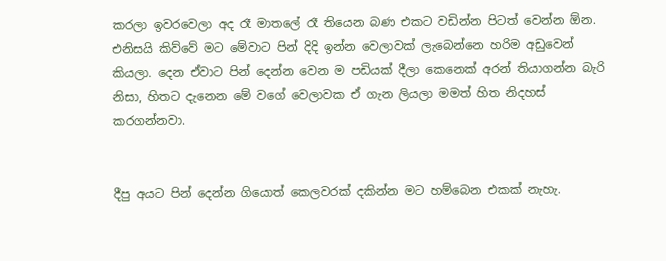කරලා ඉවරවෙලා අද රෑ මාතලේ රෑ තියෙන බණ එකට වඩින්න පිටත් වෙන්න ඕන. එනිසයි කිව්වේ මට මේවාට පින් දිදි ඉන්න වෙලාවක් ලැබෙන්නෙ හරිම අඩුවෙන් කියලා. දෙන ඒවාට පින් දෙන්න වෙන ම පඩියක් දීලා කෙනෙක් අරන් තියාගන්න බැරි නිසා, හිතට දැනෙන මේ වගේ වෙලාවක ඒ ගැන ලියලා මමත් හිත නිදහස් කරගන්නවා.


දීපු අයට පින් දෙන්න ගියොත් කෙලවරක් දකින්න මට හම්බෙන එකක් නැහැ.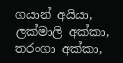ගයාන් අයියා, ලක්මාලි අක්කා, තරංගා අක්කා,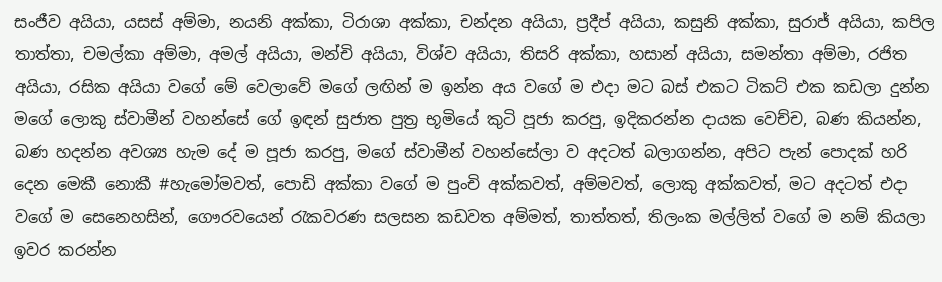සංජීව අයියා, යසස් අම්මා, නයනි අක්කා, ටිරාශා අක්කා, චන්දන අයියා, ප්‍රදීප් අයියා, කසුනි අක්කා, සුරාජ් අයියා, කපිල තාත්තා, චමල්කා අම්මා, අමල් අයියා, මන්චි අයියා, විශ්ව අයියා, තිසරි අක්කා, හසාන් අයියා, සමන්තා අම්මා‍, රජිත අයියා‍, රසික අයියා වගේ මේ වෙලාවේ මගේ ලඟින් ම ඉන්න අය වගේ ම එදා මට බස් එකට ටිකට් එක කඩලා දුන්න මගේ ලොකු ස්වාමීන් වහන්සේ ගේ ඉඳන් සුජාත පුත්‍ර භූමියේ කුටි පූජා කරපු, ඉදිකරන්න දායක වෙච්ච, බණ කියන්න, බණ හදන්න අවශ්‍ය හැම දේ ම පූජා කරපු, මගේ ස්වාමීන් වහන්සේලා ව අදටත් බලාගන්න, අපිට පැන් පොදක් හරි දෙන මෙකී නොකී #හැමෝමවත්‍, පොඩි අක්කා වගේ ම පුංචි අක්කවත්, අම්මවත්, ලොකු අක්කවත්‍, මට අදටත් එදා වගේ ම සෙනෙහසින්‍, ගෞරවයෙන් රැකවරණ සලසන කඩවත අම්මත්, තාත්තත්, තිලංක මල්ලිත් වගේ ම නම් කියලා ඉවර කරන්න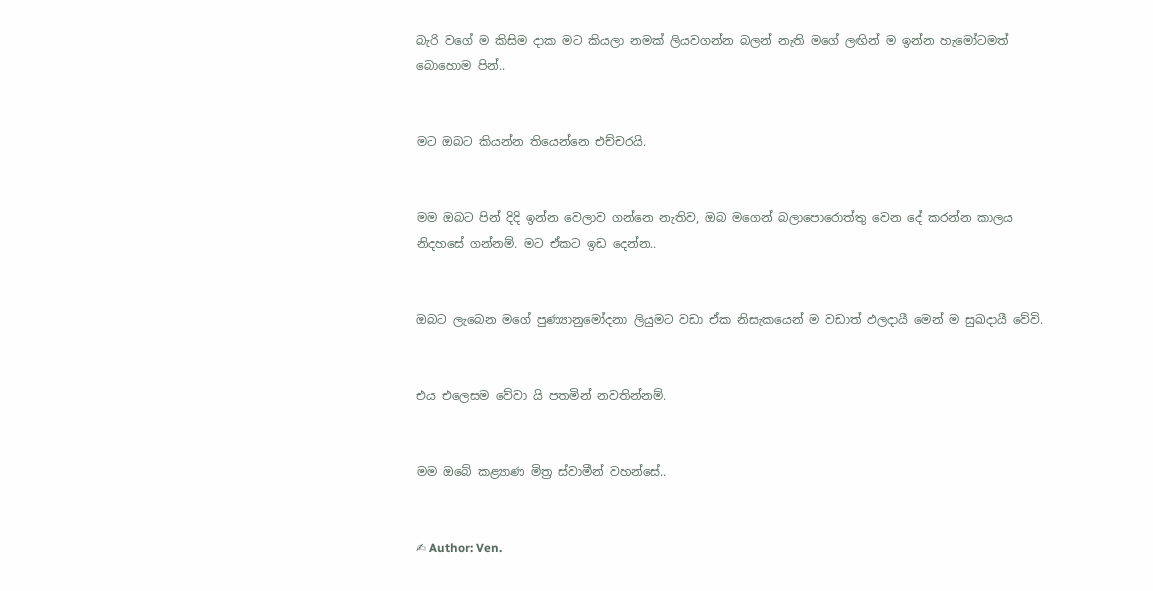බැරි වගේ ම කිසිම දාක මට කියලා නමක් ලියවගන්න බලන් නැති මගේ ලඟින් ම ඉන්න හැමෝටමත් බොහොම පින්..


මට ඔබට කියන්න තියෙන්නෙ එච්චරයි.


මම ඔබට පින් දිදි ඉන්න වෙලාව ගන්නෙ නැතිව, ඔබ මගෙන් බලාපොරොත්තු වෙන දේ කරන්න කාලය නිදහසේ ගන්නම්. මට ඒකට ඉඩ දෙන්න..


ඔබට ලැබෙන මගේ පුණ්‍යානුමෝදනා ලියුමට වඩා ඒක නිසැකයෙන් ම වඩාත් ඵලදායී මෙන් ම සුඛදායී වේවි.


එය එලෙසම වේවා යි පතමින් නවතින්නම්.


මම ඔබේ කළ්‍යාණ මිත්‍ර ස්වාමීන් වහන්සේ..


✍ Author: Ven.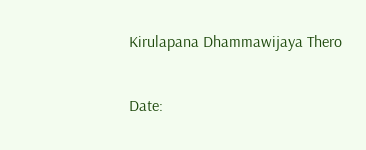Kirulapana Dhammawijaya Thero

Date: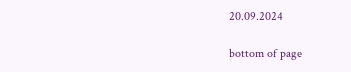20.09.2024

bottom of page